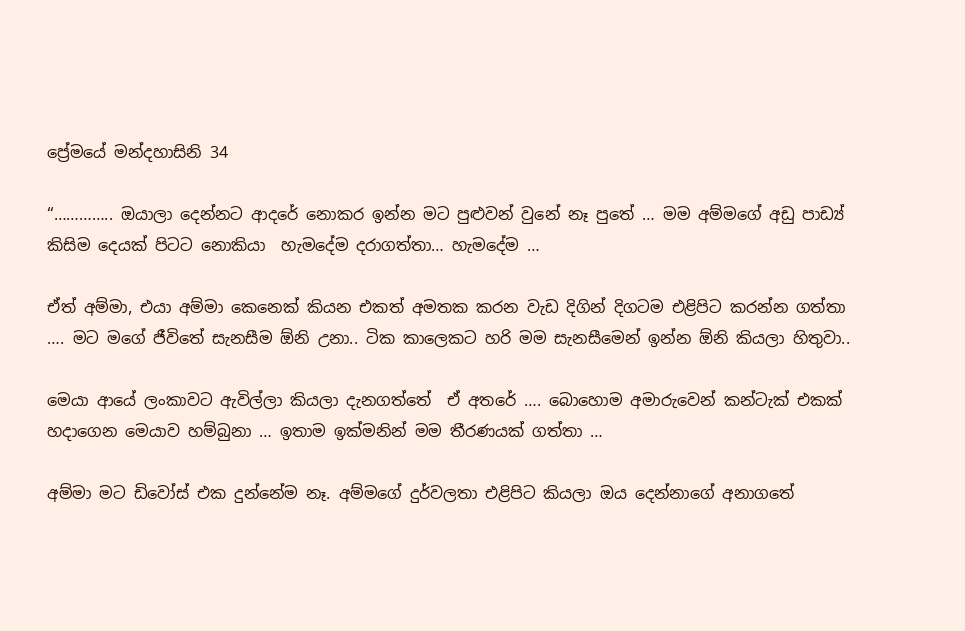ප්‍රේමයේ මන්දහාසිනි 34

“………….. ඔයාලා දෙන්නට ආදරේ නොකර ඉන්න මට පුළුවන් වුනේ නෑ පුතේ … මම අම්මගේ අඩු පාඩ්‍ය් කිසිම දෙයක් පිටට නොකියා  හැමදේම දරාගත්තා… හැමදේම …

ඒත් අම්මා, එයා අම්මා කෙනෙක් කියන එකත් අමතක කරන වැඩ දිගින් දිගටම එළිපිට කරන්න ගත්තා …. මට මගේ ජීවිතේ සැනසීම ඕනි උනා.. ටික කාලෙකට හරි මම සැනසීමෙන් ඉන්න ඕනි කියලා හිතුවා..

මෙයා ආයේ ලංකාවට ඇවිල්ලා කියලා දැනගත්තේ  ඒ අතරේ …. බොහොම අමාරුවෙන් කන්ටැක් එකක් හදාගෙන මෙයාව හම්බුනා … ඉතාම ඉක්මනින් මම තීරණයක් ගත්තා …

අම්මා මට ඩිවෝස් එක දුන්නේම නෑ. අම්මගේ දුර්වලතා එළිපිට කියලා ඔය දෙන්නාගේ අනාගතේ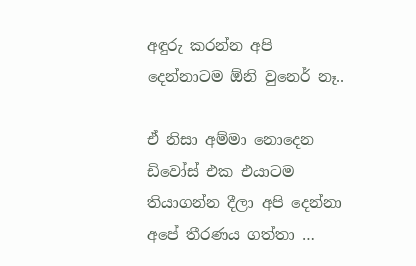අඳුරු කරන්න අපි දෙන්නාටම ඕනි වුනෙර් නෑ..

ඒ නිසා අම්මා නොදෙන ඩිවෝස් එක එයාටම  තියාගන්න දීලා අපි දෙන්නා අපේ තීරණය ගත්තා …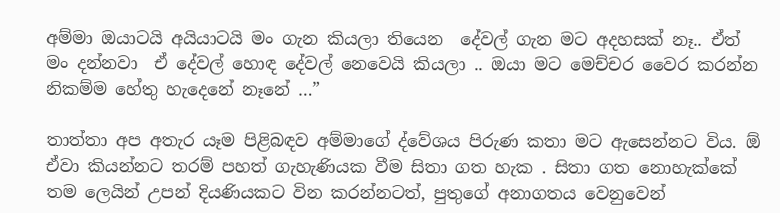අම්මා ඔයාටයි අයියාටයි මං ගැන කියලා තියෙන  දේවල් ගැන මට අදහසක් නෑ.. ඒත් මං දන්නවා  ඒ දේවල් හොඳ දේවල් නෙවෙයි කියලා .. ඔයා මට මෙච්චර වෛර කරන්න නිකම්ම හේතු හැදෙනේ නෑනේ …”

තාත්තා අප අතැර යෑම පිළිබඳව අම්මාගේ ද්වේශය පිරුණ කතා මට ඇසෙන්නට විය. ඕ ඒවා කියන්නට තරම් පහත් ගැහැණියක වීම සිතා ගත හැක . සිතා ගත නොහැක්කේ තම ලෙයින් උපන් දියණියකට වින කරන්නටත්, පුතුගේ අනාගතය වෙනුවෙන්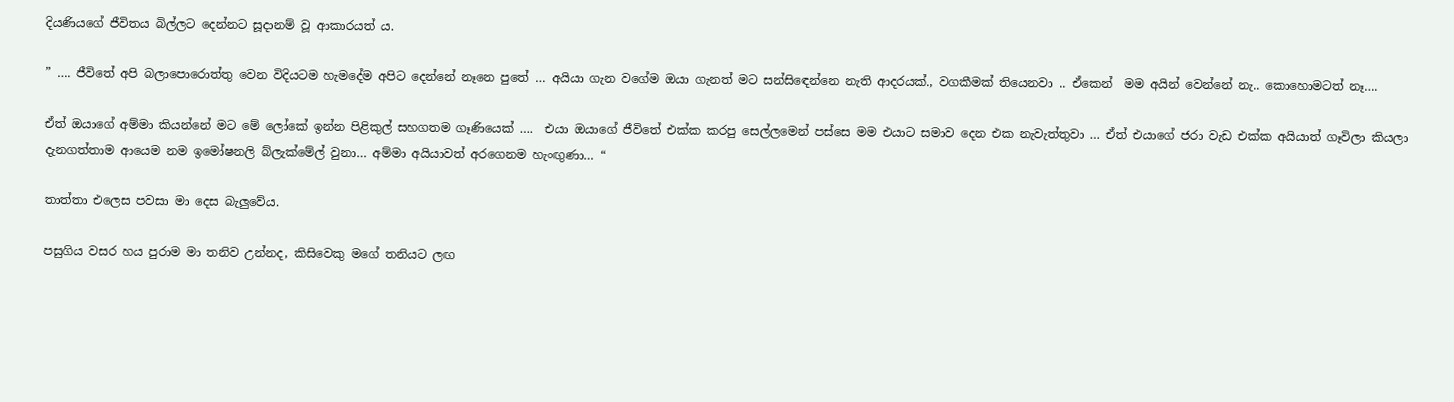දියණියගේ ජීවිතය බිල්ලට දෙන්නට සූදානම් වූ ආකාරයත් ය.

” …. ජීවිතේ අපි බලාපොරොත්තු වෙන විදියටම හැමදේම අපිට දෙන්නේ නෑනෙ පුතේ … අයියා ගැන වගේම ඔයා ගැනත් මට සන්සිඳෙන්නෙ නැති ආදරයක්., වගකීමක් තියෙනවා .. ඒකෙන්  මම අයින් වෙන්නේ නැ.. කොහොමටත් නෑ….

ඒත් ඔයාගේ අම්මා කියන්නේ මට මේ ලෝකේ ඉන්න පිළිකුල් සහගතම ගෑණියෙක් ….  එයා ඔයාගේ ජීවිතේ එක්ක කරපු සෙල්ලමෙන් පස්සෙ මම එයාට සමාව දෙන එක නැවැත්තුවා … ඒත් එයාගේ ජරා වැඩ එක්ක අයියාත් ගෑවිලා කියලා දැනගත්තාම ආයෙම නම ඉමෝෂනලි බ්ලැක්මේල් වුනා… අම්මා අයියාවත් අරගෙනම හැංඟුණා… “

තාත්තා එලෙස පවසා මා දෙස බැලුවේය.

පසුගිය වසර හය පුරාම මා තනිව උන්නද, කිසිවෙකු මගේ තනියට ලඟ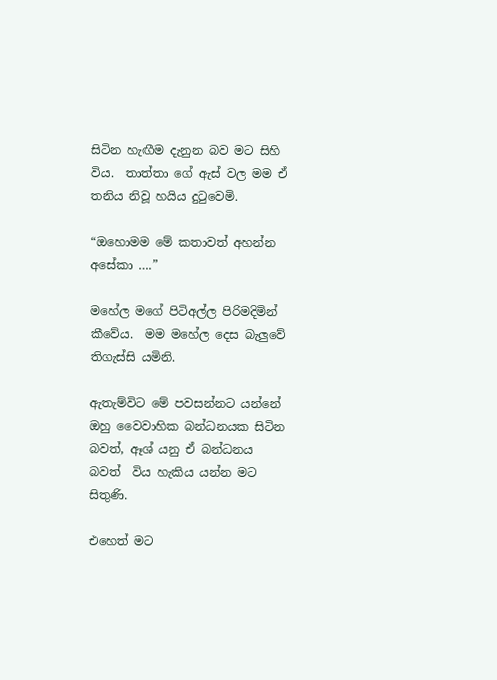සිටින හැඟීම දැනුන බව මට සිහි විය.  තාත්තා ගේ ඇස් වල මම ඒ තනිය නිවූ හයිය දුටුවෙමි.

“ඔහොමම මේ කතාවත් අහන්න අසේකා ….”

මහේල මගේ පිටිඅල්ල පිරිමදිමින් කීවේය.  මම මහේල දෙස බැලුවේ තිගැස්සි යමිනි.

ඇතැම්විට මේ පවසන්නට යන්නේ ඔහු වෛවාහික බන්ධනයක සිටින බවත්, ඈශ් යනු ඒ බන්ධනය බවත්  විය හැකිය යන්න මට සිතුණි.

එහෙත් මට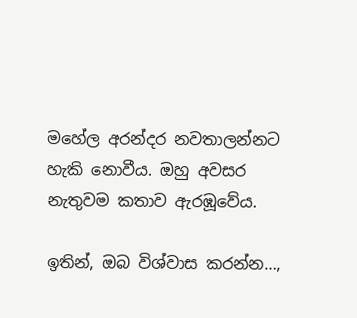මහේල අරන්දර නවතාලන්නට හැකි නොවීය. ඔහු අවසර නැතුවම කතාව ඇරඹූවේය.

ඉතින්, ඔබ විශ්වාස කරන්න…,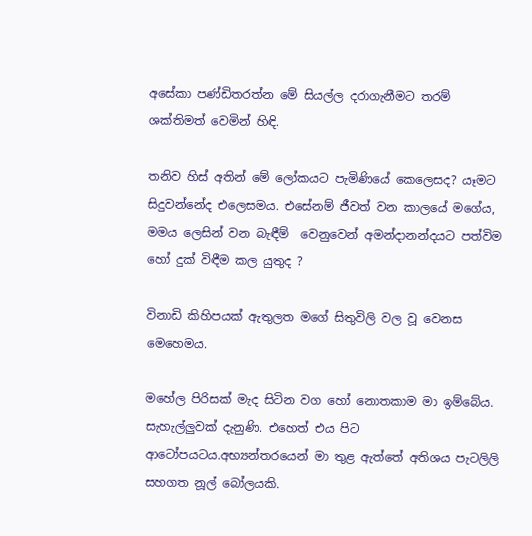අසේකා පණ්ඩිතරත්න මේ සියල්ල දරාගැනීමට තරම් ශක්තිමත් වෙමින් හිඳි.

තනිව හිස් අතින් මේ ලෝකයට පැමිණියේ කෙලෙසද? යෑමට සිදුවන්නේද එලෙසමය. එසේනම් ජීවත් වන කාලයේ මගේය, මමය ලෙසින් වන බැඳීම්  වෙනුවෙන් අමන්දානන්දයට පත්විම හෝ දුක් විඳීම කල යුතුද ?

විනාඩි කිහිපයක් ඇතුලත මගේ සිතුවිලි වල වූ වෙනස මෙහෙමය.

මහේල පිරිසක් මැද සිටින වග හෝ නොතකාම මා ඉම්බේය. සැහැල්ලුවක් දැනුණි. එහෙත් එය පිට ආටෝපයටය.අභ්‍යන්තරයෙන් මා තුළ ඇත්තේ අතිශය පැටලිලි සහගත නූල් බෝලයකි.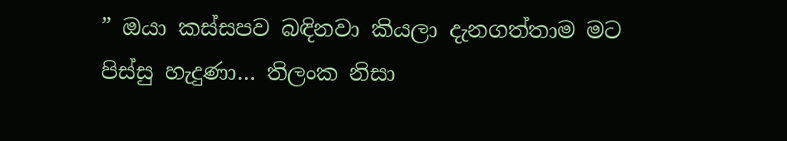” ඔයා කස්සපව බඳිනවා කියලා දැනගත්තාම මට පිස්සු හැදුණා… තිලංක නිසා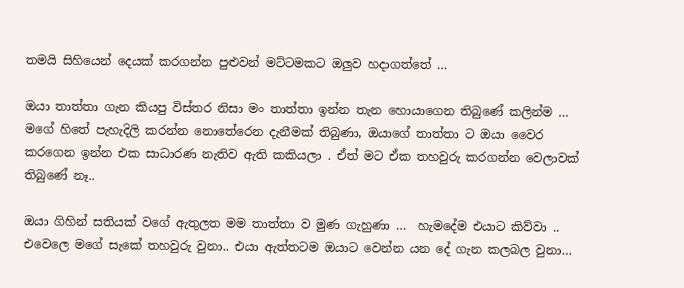තමයි සිහියෙන් දෙයක් කරගන්න පුළුවන් මට්ටමකට ඔලුව හදාගත්තේ …

ඔයා තාත්තා ගැන කියපු විස්තර නිසා මං තාත්තා ඉන්න තැන හොයාගෙන තිබුණේ කලින්ම … මගේ හිතේ පැහැදිලි කරන්න නොතේරෙන දැනීමක් තිබුණා, ඔයාගේ තාත්තා ට ඔයා වෛර කරගෙන ඉන්න එක සාධාරණ නැතිව ඇති කකියලා . ඒත් මට ඒක තහවුරු කරගන්න වෙලාවක් තිබුණේ නෑ..

ඔයා ගිහින් සතියක් වගේ ඇතුලත මම තාත්තා ව මුණ ගැහුණා …  හැමදේම එයාට කිව්වා .. එවෙලෙ මගේ සැකේ තහවුරු වුනා.. එයා ඇත්තටම ඔයාට වෙන්න යන දේ ගැන කලබල වුනා…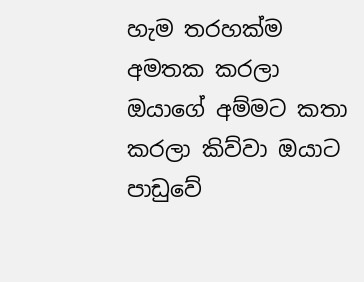හැම තරහක්ම අමතක කරලා ඔයාගේ අම්මට කතා කරලා කිව්වා ඔයාට පාඩුවේ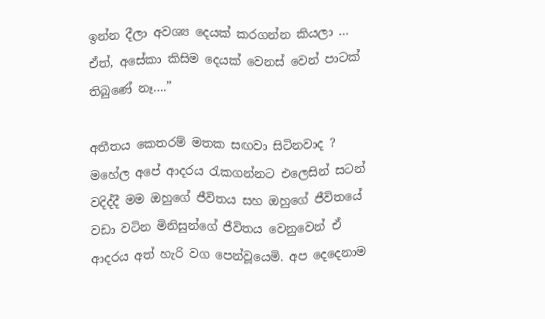ඉන්න දීලා අවශ්‍ය දෙයක් කරගන්න කියලා … ඒත්, අසේකා කිසිම දෙයක් වෙනස් වෙන් පාටක් තිබුණේ නෑ….”

අතීතය කෙතරම් මතක සඟවා සිටිනවාද ? මහේල අපේ ආදරය රැකගන්නට එලෙසින් සටන් වදිද්දී මම ඔහුගේ ජීවිතය සහ ඔහුගේ ජීවිතයේ වඩා වටින මිනිසුන්ගේ ජීවිතය වෙනුවෙන් ඒ ආදරය අත් හැරි වග පෙන්වූයෙමි. අප දෙදෙනාම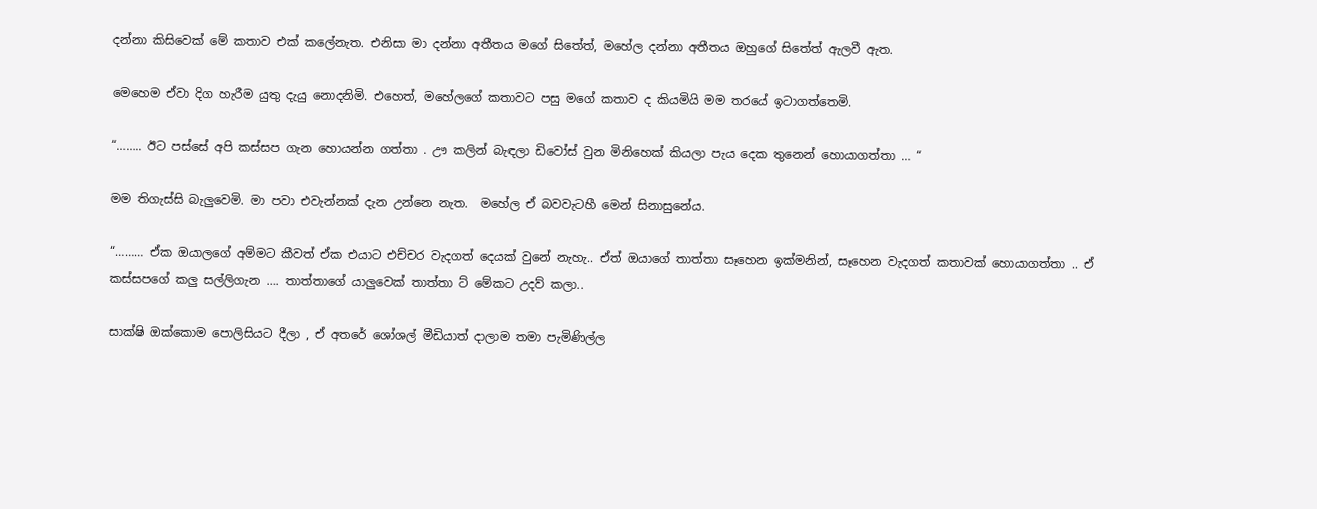දන්නා කිසිවෙක් මේ කතාව එක් කලේනැත. එනිසා මා දන්නා අතීතය මගේ සිතේත්, මහේල දන්නා අතීතය ඔහුගේ සිතේත් ඇලවී ඇත.

මෙහෙම ඒවා දිග හැරීම යුතු දැයු නොදනිමි. එහෙත්, මහේලගේ කතාවට පසු මගේ කතාව ද කියමියි මම තරයේ ඉටාගත්තෙමි.

“…….. ඊට පස්සේ අපි කස්සප ගැන හොයන්න ගත්තා . ඌ කලින් බැඳලා ඩිවෝස් වුන මිනිහෙක් කියලා පැය දෙක තුනෙන් හොයාගත්තා … “

මම තිගැස්සි බැලුවෙමි. මා පවා එවැන්නක් දැන උන්නෙ නැත.  මහේල ඒ බවවැටහී මෙන් සිනාසුනේය.

“……… ඒක ඔයාලගේ අම්මට කීවත් ඒක එයාට එච්චර වැදගත් දෙයක් වුනේ නැහැ.. ඒත් ඔයාගේ තාත්තා සෑහෙන ඉක්මනින්, සෑහෙන වැදගත් කතාවක් හොයාගත්තා .. ඒ කස්සපගේ කලු සල්ලිගැන …. තාත්තාගේ යාලුවෙක් තාත්තා ට් මේකට උදව් කලා..

සාක්ෂි ඔක්කොම පොලිසියට දීලා , ඒ අතරේ ශෝශල් මීඩියාත් දාලාම තමා පැමිණිල්ල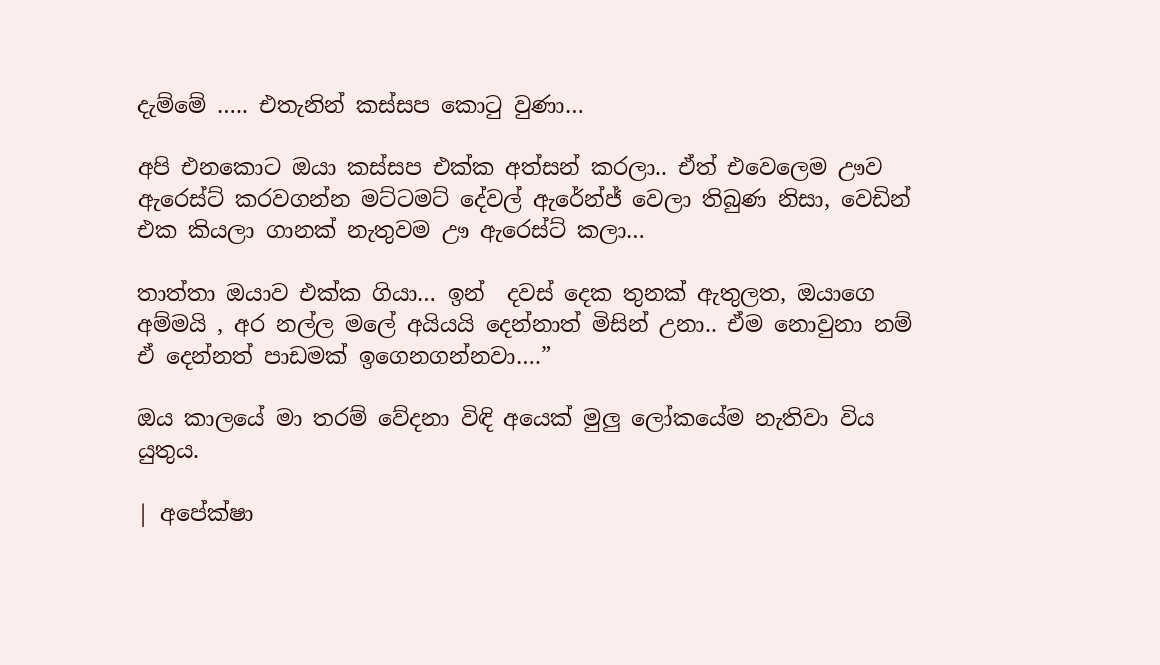දැම්මේ ….. එතැනින් කස්සප කොටු වුණා…

අපි එනකොට ඔයා කස්සප එක්ක අත්සන් කරලා.. ඒත් එවෙලෙම ඌව ඇරෙස්ට් කරවගන්න මට්ටමට් දේවල් ඇරේන්ජ් වෙලා තිබුණ නිසා, වෙඩින් එක කියලා ගානක් නැතුවම ඌ ඇරෙස්ට් කලා…

තාත්තා ඔයාව එක්ක ගියා… ඉන්  දවස් දෙක තුනක් ඇතුලත, ඔයාගෙ අම්මයි , අර නල්ල මලේ අයියයි දෙන්නාත් මිසින් උනා.. ඒම නොවුනා නම් ඒ දෙන්නත් පාඩමක් ඉගෙනගන්නවා….”

ඔය කාලයේ මා තරම් වේදනා විඳි අයෙක් මුලු ලෝකයේම නැතිවා විය යුතුය.

| අපේක්ෂා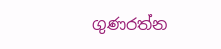ගුණරත්න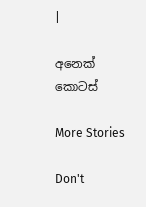|

අනෙක් කොටස්

More Stories

Don't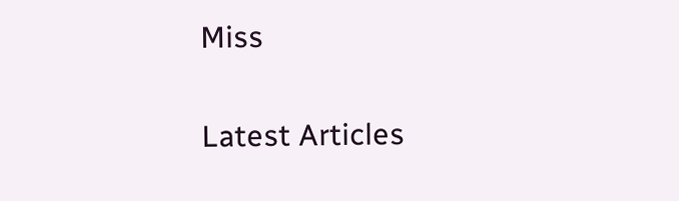Miss


Latest Articles